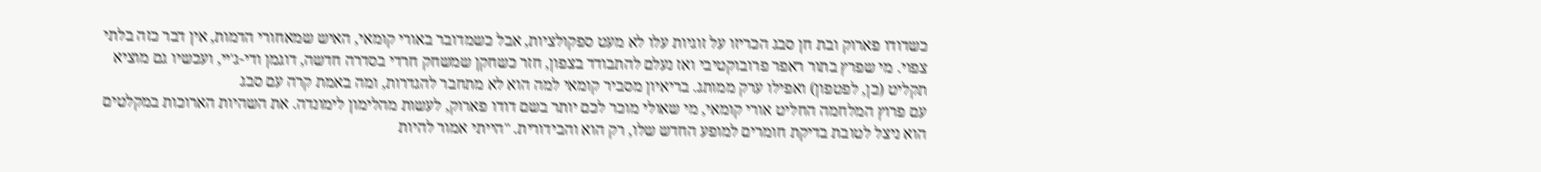כשדודו פארוק ובת חן סבג הכריזו על זוגיות עלו לא מעט ספקולציות, אבל כשמדובר באורי קומאי, האיש שמאחורי הדמות, אין דבר כזה בלתי צפוי. מי שפרץ בתור ראפר פרובוקטיבי ואז נעלם להתבודד בצפון, חזר כשחקן שמשחק חרדי בסדרה חדשה, דוגמן ודי-ג'יי, ועכשיו גם מוציא תקליט (כן, לפטפון) ואפילו ערק ממותג. בריאיון מסביר קומאי למה הוא לא מתחבר להגדרות, ומה באמת קרה עם סבג
עם פרוץ המלחמה החליט אורי קומאי, מי שאולי מוכר לכם יותר בשם דודו פארוק, לעשות מהלימון לימונדה. את השהיות הארוכות במקלטים הוא ניצל לטובת בדיקת חומרים למופע החדש שלו, רק הוא והבידורית. "הייתי אמור להיות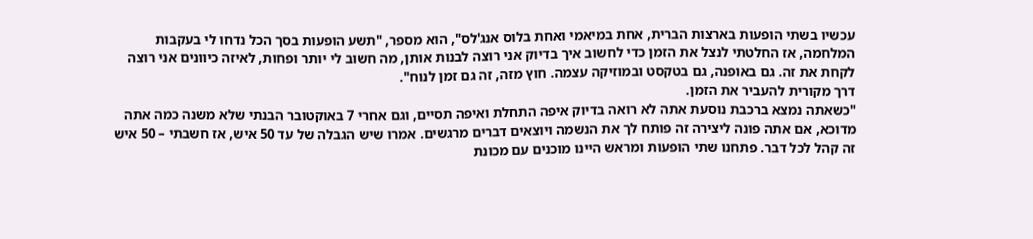עכשיו בשתי הופעות בארצות הברית, אחת במיאמי ואחת בלוס אנג'לס", הוא מספר, "תשע הופעות בסך הכל נדחו לי בעקבות המלחמה, אז החלטתי לנצל את הזמן כדי לחשוב איך בדיוק אני רוצה לבנות אותן, מה חשוב לי יותר ופחות, לאיזה כיוונים אני רוצה לקחת את זה. גם באופנה, גם בטקסט ובמוזיקה עצמה. חוץ מזה, זה גם זמן לנוח".
דרך מקורית להעביר את הזמן.
"כשאתה נמצא ברכבת נוסעת אתה לא רואה בדיוק איפה התחלת ואיפה תסיים, וגם אחרי 7 באוקטובר הבנתי שלא משנה כמה אתה מדוכא, אם אתה פונה ליצירה זה פותח לך את הנשמה ויוצאים דברים מרגשים. אמרו שיש הגבלה של עד 50 איש, אז חשבתי – 50 איש זה קהל לכל דבר. פתחנו שתי הופעות ומראש היינו מוכנים עם מכונת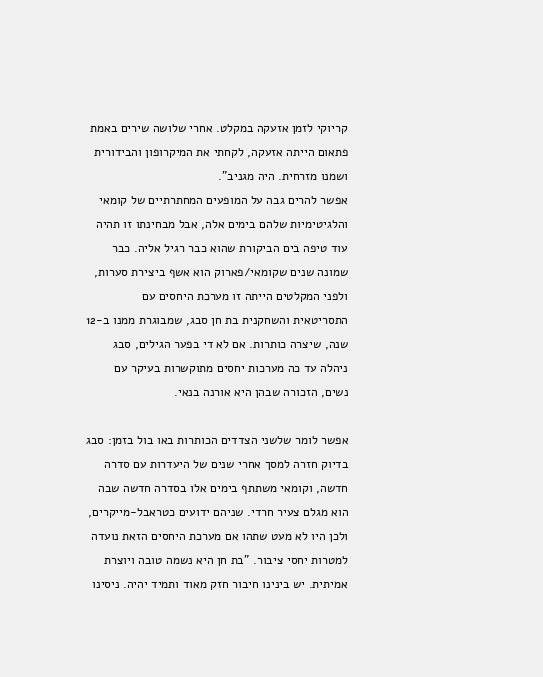קריוקי לזמן אזעקה במקלט. אחרי שלושה שירים באמת פתאום הייתה אזעקה, לקחתי את המיקרופון והבידורית ושמנו מזרחית. היה מגניב".
אפשר להרים גבה על המופעים המחתרתיים של קומאי והלגיטימיות שלהם בימים אלה, אבל מבחינתו זו תהיה עוד טיפה בים הביקורת שהוא כבר רגיל אליה. כבר שמונה שנים שקומאי/פארוק הוא אשף ביצירת סערות, ולפני המקלטים הייתה זו מערכת היחסים עם התסריטאית והשחקנית בת חן סבג, שמבוגרת ממנו ב-12 שנה, שיצרה כותרות. אם לא די בפער הגילים, סבג ניהלה עד כה מערכות יחסים מתוקשרות בעיקר עם נשים, הזכורה שבהן היא אורנה בנאי.

אפשר לומר שלשני הצדדים הכותרות באו בול בזמן: סבג בדיוק חזרה למסך אחרי שנים של היעדרות עם סדרה חדשה, וקומאי משתתף בימים אלו בסדרה חדשה שבה הוא מגלם צעיר חרדי. שניהם ידועים כטראבל-מייקרים, ולכן היו לא מעט שתהו אם מערכת היחסים הזאת נועדה למטרות יחסי ציבור. "בת חן היא נשמה טובה ויוצרת אמיתית. יש בינינו חיבור חזק מאוד ותמיד יהיה. ניסינו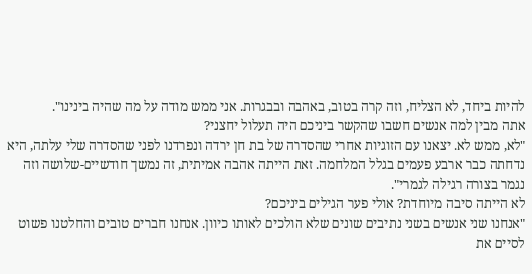להיות ביחד, לא הצליח, וזה קרה בטוב, באהבה ובבגרות. אני ממש מודה על מה שהיה בינינו".
אתה מבין למה אנשים חשבו שהקשר ביניכם היה תעלול יחצני?
"לא, ממש לא. יצאנו עם הזוגיות אחרי שהסדרה של בת חן ירדה ונפרדנו לפני שהסדרה שלי עלתה, היא נדחתה כבר ארבע פעמים בגלל המלחמה. זאת הייתה אהבה אמיתית, זה נמשך חודשיים-שלושה וזה נגמר בצורה רגילה לגמרי".
לא הייתה סיבה מיוחדת? אולי פער הגילים ביניכם?
"אנחנו שני אנשים בשני נתיבים שונים שלא הולכים לאותו כיוון. אנחנו חברים טובים והחלטנו פשוט לסיים את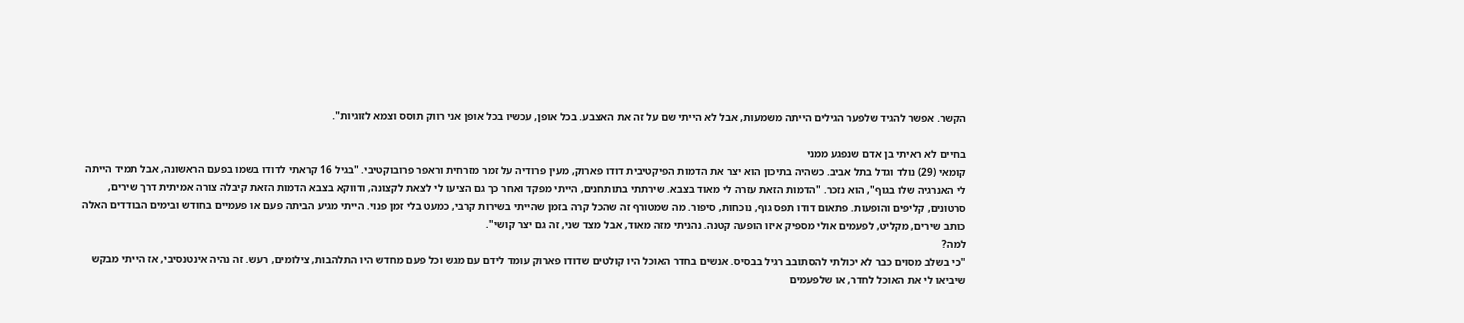הקשר. אפשר להגיד שלפער הגילים הייתה משמעות, אבל לא הייתי שם על זה את האצבע. בכל אופן, עכשיו בכל אופן אני רווק תוסס וצמא לזוגיות".

בחיים לא ראיתי בן אדם שנפגע ממני
קומאי (29) נולד וגדל בתל אביב. כשהיה בתיכון הוא יצר את הדמות הפיקטיבית דודו פארוק, מעין פרודיה על זמר מזרחית וראפר פרובוקטיבי. "בגיל 16 קראתי לדודו בשמו בפעם הראשונה, אבל תמיד הייתה לי האנרגיה שלו בגוף", הוא נזכר. "הדמות הזאת עזרה לי מאוד בצבא. שירתתי בתותחנים, הייתי מפקד ואחר כך גם הציעו לי לצאת לקצונה, ודווקא בצבא הדמות הזאת קיבלה צורה אמיתית דרך שירים, סרטונים, קליפים והופעות. פתאום דודו תפס גוף, נוכחות, סיפור. מה שמטורף זה שהכל קרה בזמן שהייתי בשירות קרבי, כמעט בלי זמן פנוי. הייתי מגיע הביתה פעם או פעמיים בחודש ובימים הבודדים האלה כותב שירים, מקליט, לפעמים אולי מספיק איזו הופעה קטנה. נהניתי מזה מאוד, אבל מצד שני, זה גם יצר קושי".
למה?
"כי בשלב מסוים כבר לא יכולתי להסתובב רגיל בבסיס. אנשים בחדר האוכל היו קולטים שדודו פארוק עומד לידם עם מגש וכל פעם מחדש היו התלהבות, צילומים, רעש. זה נהיה אינטנסיבי, אז הייתי מבקש שיביאו לי את האוכל לחדר, או שלפעמים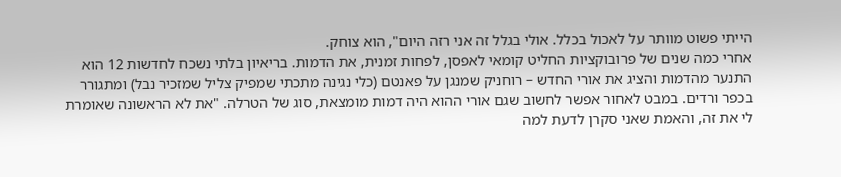הייתי פשוט מוותר על לאכול בכלל. אולי בגלל זה אני רזה היום", הוא צוחק.
אחרי כמה שנים של פרובוקציות החליט קומאי לאפסן, לפחות זמנית, את הדמות. בריאיון בלתי נשכח לחדשות 12 הוא התנער מהדמות והציג את אורי החדש – רוחניק שמנגן על פאנטם (כלי נגינה מתכתי שמפיק צליל שמזכיר נבל) ומתגורר בכפר ורדים. במבט לאחור אפשר לחשוב שגם אורי ההוא היה דמות מומצאת, סוג של הטרלה. "את לא הראשונה שאומרת לי את זה, והאמת שאני סקרן לדעת למה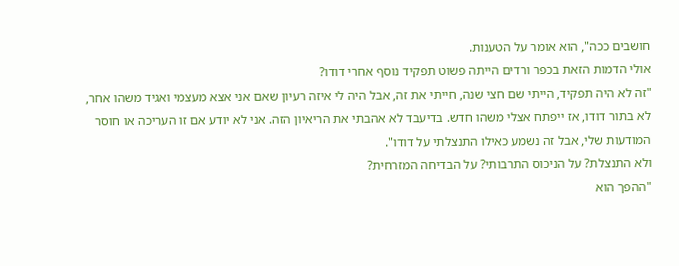חושבים ככה", הוא אומר על הטענות.
אולי הדמות הזאת בכפר ורדים הייתה פשוט תפקיד נוסף אחרי דודו?
"זה לא היה תפקיד, הייתי שם חצי שנה, חייתי את זה, אבל היה לי איזה רעיון שאם אני אצא מעצמי ואגיד משהו אחר, לא בתור דודו, אז ייפתח אצלי משהו חדש. בדיעבד לא אהבתי את הריאיון הזה. אני לא יודע אם זו העריכה או חוסר המודעות שלי, אבל זה נשמע כאילו התנצלתי על דודו".
ולא התנצלת? על הניכוס התרבותי? על הבדיחה המזרחית?
"ההפך הוא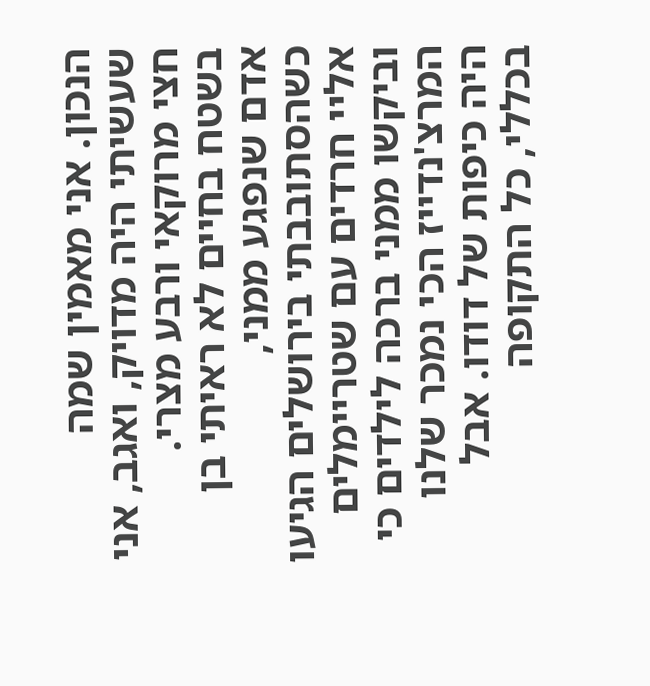הנכון. אני מאמין שמה שעשיתי היה מדויק, ואגב, אני חצי מרוקאי ורבע מצרי. בשטח בחיים לא ראיתי בן אדם שנפגע ממני, כשהסתובבתי בירושלים הגיעו אליי חרדים עם שטריימלים וביקשו ממני ברכה לילדים כי המרצ'נדייז הכי נמכר שלנו היה כיפות של דודו. אבל בכללי, כל התקופה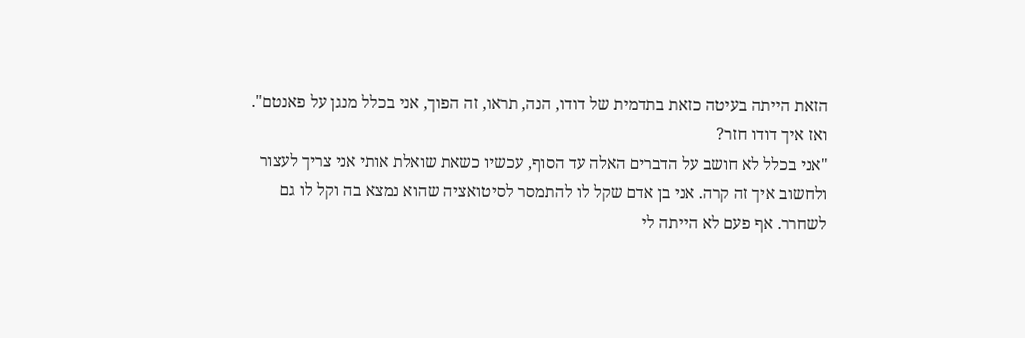הזאת הייתה בעיטה כזאת בתדמית של דודו, הנה, תראו, זה הפוך, אני בכלל מנגן על פאנטם".
ואז איך דודו חזר?
"אני בכלל לא חושב על הדברים האלה עד הסוף, עכשיו כשאת שואלת אותי אני צריך לעצור ולחשוב איך זה קרה. אני בן אדם שקל לו להתמסר לסיטואציה שהוא נמצא בה וקל לו גם לשחרר. אף פעם לא הייתה לי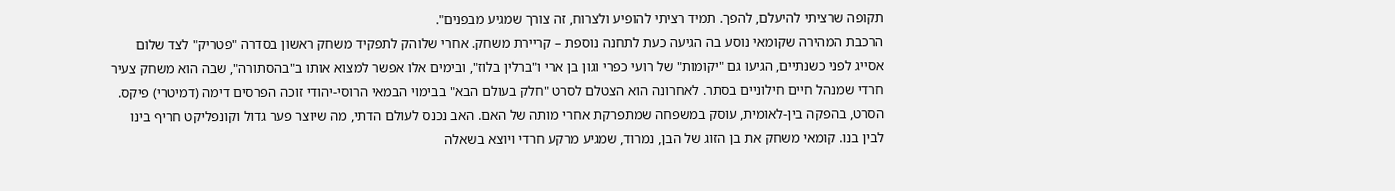תקופה שרציתי להיעלם, להפך. תמיד רציתי להופיע ולצרוח, זה צורך שמגיע מבפנים".
הרכבת המהירה שקומאי נוסע בה הגיעה כעת לתחנה נוספת – קריירת משחק. אחרי שלוהק לתפקיד משחק ראשון בסדרה "פטריק" לצד שלום אסייג לפני כשנתיים, הגיעו גם "יקומות" של רועי כפרי וגון בן ארי ו"ברלין בלוז", ובימים אלו אפשר למצוא אותו ב"בהסתורה", שבה הוא משחק צעיר חרדי שמנהל חיים חילוניים בסתר. לאחרונה הוא הצטלם לסרט "חלק בעולם הבא" בבימוי הבמאי הרוסי-יהודי זוכה הפרסים דימה (דמיטרי) פיקס. הסרט, בהפקה בין-לאומית, עוסק במשפחה שמתפרקת אחרי מותה של האם. האב נכנס לעולם הדתי, מה שיוצר פער גדול וקונפליקט חריף בינו לבין בנו. קומאי משחק את בן הזוג של הבן, נמרוד, שמגיע מרקע חרדי ויוצא בשאלה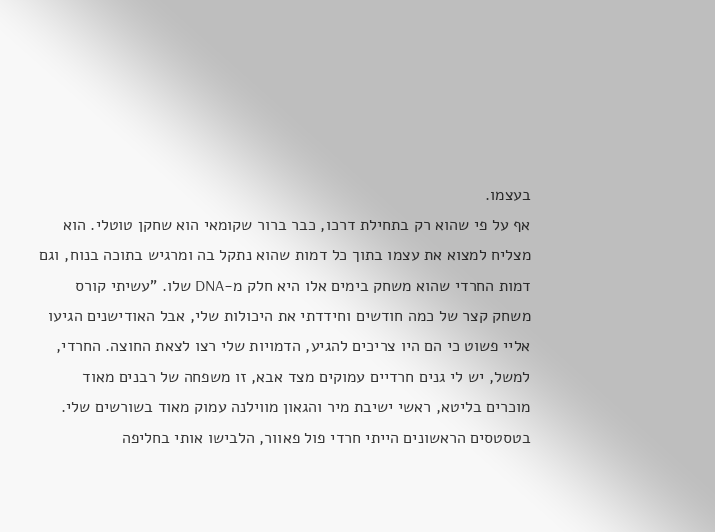בעצמו.
אף על פי שהוא רק בתחילת דרכו, כבר ברור שקומאי הוא שחקן טוטלי. הוא מצליח למצוא את עצמו בתוך כל דמות שהוא נתקל בה ומרגיש בתוכה בנוח, וגם דמות החרדי שהוא משחק בימים אלו היא חלק מ-DNA שלו. "עשיתי קורס משחק קצר של כמה חודשים וחידדתי את היכולות שלי, אבל האודישנים הגיעו אליי פשוט כי הם היו צריכים להגיע, הדמויות שלי רצו לצאת החוצה. החרדי, למשל, יש לי גנים חרדיים עמוקים מצד אבא, זו משפחה של רבנים מאוד מוכרים בליטא, ראשי ישיבת מיר והגאון מווילנה עמוק מאוד בשורשים שלי. בטסטסים הראשונים הייתי חרדי פול פאוור, הלבישו אותי בחליפה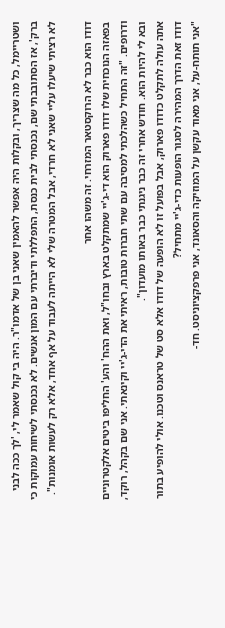ושטריימל, כל מה שצריך, ובקלות היה אפשר להאמין שאני בן של אדמו"ר. היה בי קול שאמר לי, 'לך ככה לבני ברק', אז הסתובבתי שם, נכנסתי לבית כנסת, התפללתי ודיברתי עם המון אנשים. לא נכנסתי לשיחות עמוקות כי לא רציתי שיעלו עליי שאני לא חרדי, אבל המטרה שלי לא הייתה לעבוד על אף אחד, אלא רק לעשות אומנות".

דודו הוא כבר לא הרוקסטאר המזרחי. זה משהו אחר
בפאזה הנוכחית שלו דודו פארוק הוא די-ג'יי שמתקלט בארץ ובחו"ל, ואת ההח' והע' החליפו ביטים אלקטרוניים ודרופים. "זה התחיל כשהלכתי למסיבה עם שתי חברות טובות, ראיתי את הדי-ג'יי וקינאתי. אני שם בקהל, רוקד, ובא לי להיות הוא. חודש אחרי זה כבר ניגנתי כבר באותו מועדון".
אתה עולה לתקלט כדודו פארוק, אבל בפועל זו לא הופעה של דודו אלא סט של טראנס וטכנו. אולי להופיע בתור דודו זאת הדרך המהירה לסגור הופעות כדי-ג'יי מתחיל?
"אני תותח-על, אני מאוד עקשן על המוזיקה והסאונד, אני פרפקציוניסט. חד-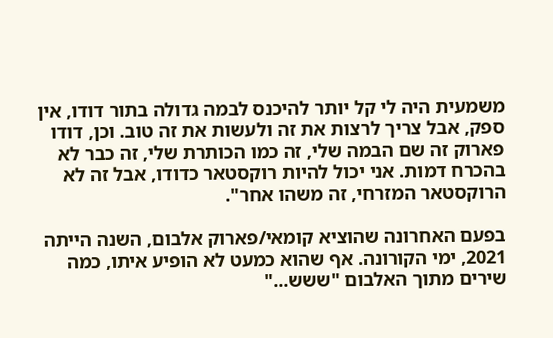משמעית היה לי קל יותר להיכנס לבמה גדולה בתור דודו, אין ספק, אבל צריך לרצות את זה ולעשות את זה טוב. וכן, דודו פארוק זה שם הבמה שלי, זה כמו הכותרת שלי, זה כבר לא בהכרח דמות. אני יכול להיות רוקסטאר כדודו, אבל זה לא הרוקסטאר המזרחי, זה משהו אחר".

בפעם האחרונה שהוציא קומאי/פארוק אלבום, השנה הייתה 2021, ימי הקורונה. אף שהוא כמעט לא הופיע איתו, כמה שירים מתוך האלבום "ששש..."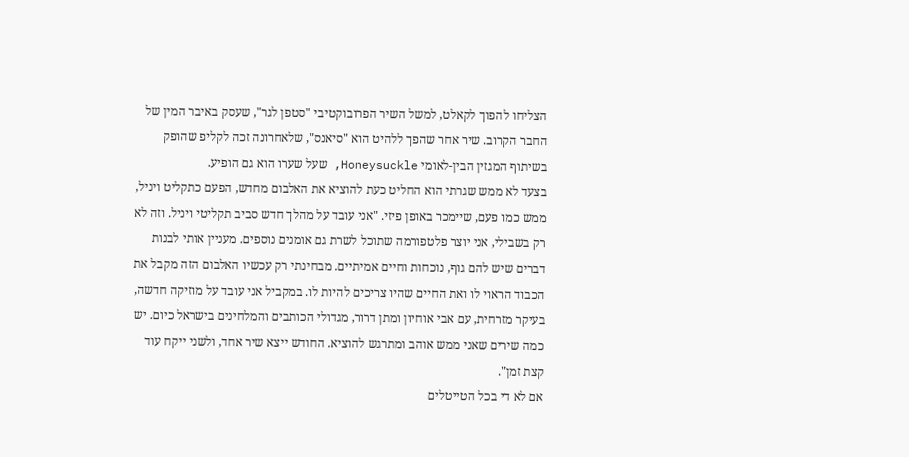הצליחו להפוך לקאלט, למשל השיר הפרובוקטיבי "סטפן לגר", שעסק באיבר המין של החבר הקרוב. שיר אחר שהפך ללהיט הוא "סיאנס", שלאחרונה זכה לקליפ שהופק בשיתוף המגזין הבין-לאומי Honeysuckle, שעל שערו הוא גם הופיע.
בצעד לא ממש שגרתי הוא החליט כעת להוציא את האלבום מחדש, הפעם כתקליט ויניל, ממש כמו פעם, שיימכר באופן פיזי. "אני עובד על מהלך חדש סביב תקליטי ויניל. וזה לא רק בשבילי, אני יוצר פלטפורמה שתוכל לשרת גם אומנים נוספים. מעניין אותי לבנות דברים שיש להם גוף, נוכחות וחיים אמיתיים. מבחינתי רק עכשיו האלבום הזה מקבל את הכבוד הראוי לו ואת החיים שהיו צריכים להיות לו. במקביל אני עובד על מוזיקה חדשה, בעיקר מזרחית, עם אבי אוחיון ומתן דרור, מגדולי הכותבים והמלחינים בישראל כיום. יש כמה שירים שאני ממש אוהב ומתרגש להוציא. החודש ייצא שיר אחד, ולשני ייקח עוד קצת זמן".
אם לא די בכל הטייטלים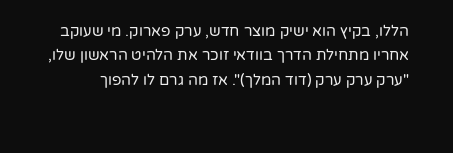הללו, בקיץ הוא ישיק מוצר חדש, ערק פארוק. מי שעוקב אחריו מתחילת הדרך בוודאי זוכר את הלהיט הראשון שלו, "ערק ערק ערק (דוד המלך)". אז מה גרם לו להפוך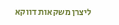ליצרן משקאות דווקא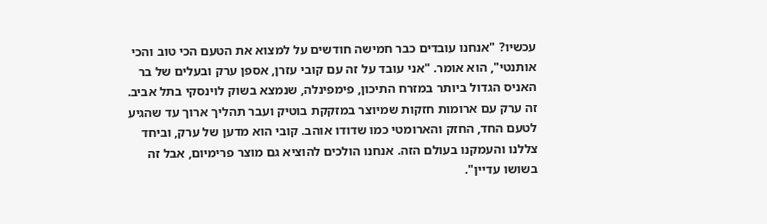עכשיו? "אנחנו עובדים כבר חמישה חודשים על למצוא את הטעם הכי טוב והכי אותנטי", הוא אומר. "אני עובד על זה עם קובי עזרן, אספן ערק ובעלים של בר האניס הגדול ביותר במזרח התיכון, פימפינלה, שנמצא בשוק לוינסקי בתל אביב. זה ערק עם ארומות חזקות שמיוצר במזקקת בוטיק ועבר תהליך ארוך עד שהגיע לטעם החד, החזק והארומטי כמו שדודו אוהב. קובי הוא מדען של ערק, וביחד צללנו והעמקנו בעולם הזה. אנחנו הולכים להוציא גם מוצר פרימיום, אבל זה בשושו עדיין".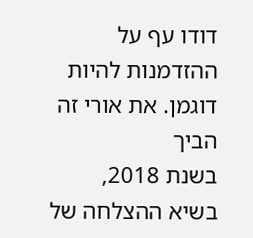דודו עף על ההזדמנות להיות דוגמן. את אורי זה הביך
בשנת 2018, בשיא ההצלחה של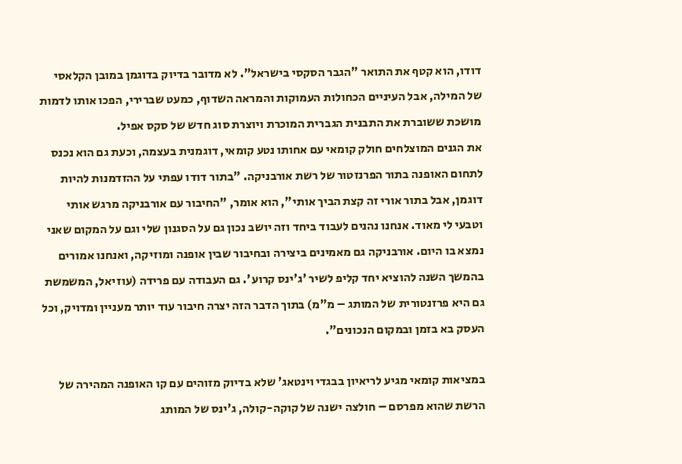דודו, הוא קטף את התואר "הגבר הסקסי בישראל". לא מדובר בדיוק בדוגמן במובן הקלאסי של המילה, אבל העיניים הכחולות העמוקות והמראה השדוף, כמעט שברירי, הפכו אותו לדמות מושכת ששוברת את התבנית הגברית המוכרת ויוצרת סוג חדש של סקס אפיל.
את הגנים המוצלחים חולק קומאי עם אחותו נטע קומאי, דוגמנית בעצמה, וכעת גם הוא נכנס לתחום האופנה בתור הפרנזטור של רשת אורבניקה. "בתור דודו עפתי על ההזדמנות להיות דוגמן, אבל בתור אורי זה קצת הביך אותי", הוא אומר, "החיבור עם אורבניקה מרגש אותי וטבעי לי מאוד. אנחנו נהנים לעבוד ביחד וזה יושב נכון גם על הסגנון שלי וגם על המקום שאני נמצא בו היום. אורבניקה גם מאמינים ביצירה ובחיבור שבין אופנה ומוזיקה, ואנחנו אמורים בהמשך השנה להוציא יחד קליפ לשיר 'ג'ינס קרוע'. גם העבודה עם פרידה (עוזיאל, המשמשת גם היא פרזנטורית של המותג – מ"מ) בתוך הדבר הזה יצרה חיבור עוד יותר מעניין ומדויק, וכל העסק בא בזמן ובמקום הנכונים".

במציאות קומאי מגיע לריאיון בבגדי וינטאג' שלא בדיוק מזוהים עם קו האופנה המהירה של הרשת שהוא מפרסם – חולצה ישנה של קוקה-קולה, ג'ינס של המותג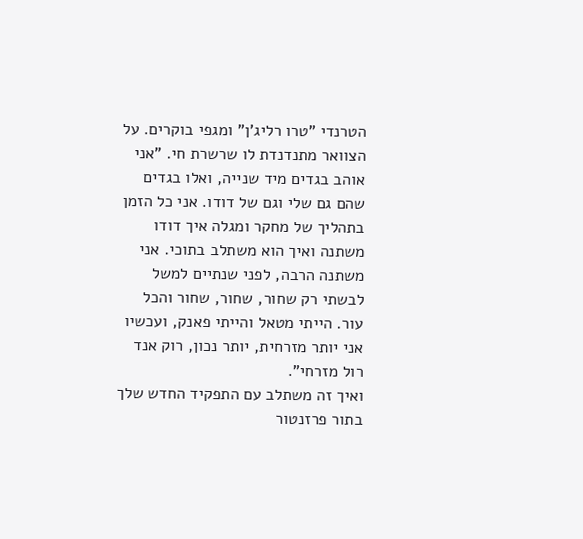הטרנדי "טרו רליג'ן" ומגפי בוקרים. על הצוואר מתנדנדת לו שרשרת חי. "אני אוהב בגדים מיד שנייה, ואלו בגדים שהם גם שלי וגם של דודו. אני כל הזמן בתהליך של מחקר ומגלה איך דודו משתנה ואיך הוא משתלב בתוכי. אני משתנה הרבה, לפני שנתיים למשל לבשתי רק שחור, שחור, שחור והכל עור. הייתי מטאל והייתי פאנק, ועכשיו אני יותר מזרחית, יותר נכון, רוק אנד רול מזרחי".
ואיך זה משתלב עם התפקיד החדש שלך בתור פרזנטור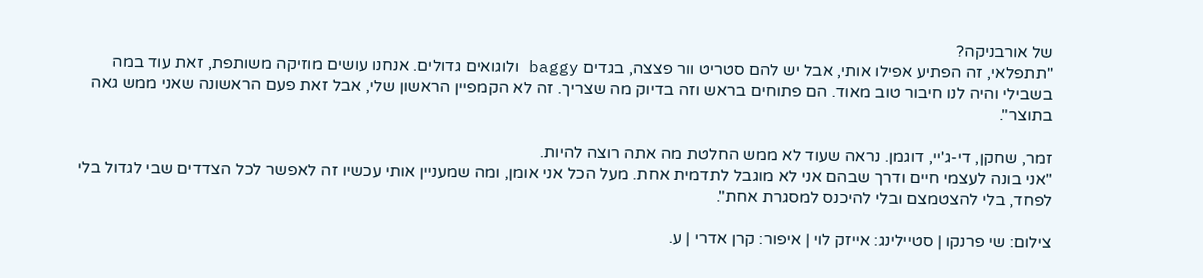של אורבניקה?
"תתפלאי, זה הפתיע אפילו אותי, אבל יש להם סטריט וור פצצה, בגדים baggy ולוגואים גדולים. אנחנו עושים מוזיקה משותפת, זאת עוד במה בשבילי והיה לנו חיבור טוב מאוד. הם פתוחים בראש וזה בדיוק מה שצריך. זה לא הקמפיין הראשון שלי, אבל זאת פעם הראשונה שאני ממש גאה בתוצר".

זמר, שחקן, די-ג'יי, דוגמן. נראה שעוד לא ממש החלטת מה אתה רוצה להיות.
"אני בונה לעצמי חיים ודרך שבהם אני לא מוגבל לתדמית אחת. מעל הכל אני אומן, ומה שמעניין אותי עכשיו זה לאפשר לכל הצדדים שבי לגדול בלי לפחד, בלי להצטמצם ובלי להיכנס למסגרת אחת".

צילום: שי פרנקו | סטיילינג: אייזק לוי | איפור: קרן אדרי | ע.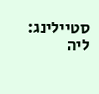סטיילינג: ליה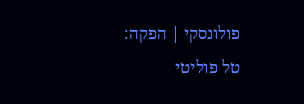פולונסקי | הפקה: טל פוליטי